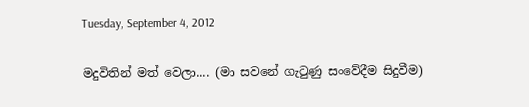Tuesday, September 4, 2012

මදුවිතින් මත් වෙලා.... (මා සවනේ ගැටුණු සංවේදීම සිදුවීම)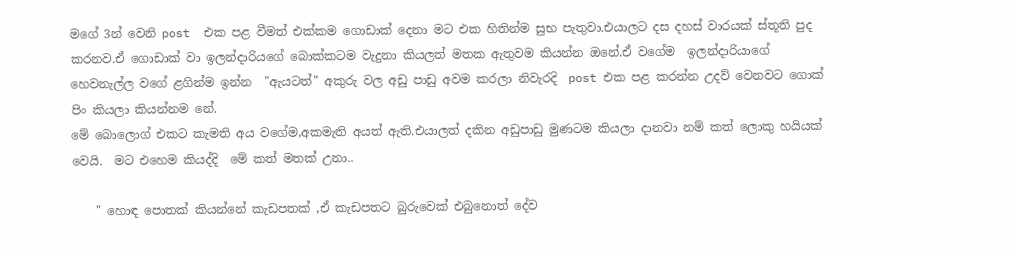මගේ 3න් වෙනි post  එක පළ වීමත් එක්කම ගොඩාක් දෙනා මට එක හිතින්ම සුභ පැතුවා.එයාලට දස දහස් වාරයක් ස්තූති පුද කරනව.ඒ ගොඩාක් වා ඉලන්දාරියගේ බොක්කටම වැදුනා කියලත් මතක ඇතුවම කියන්න ඔනේ.ඒ වගේම  ඉලන්දාරියාගේ  හෙවනැල්ල වගේ ළගින්ම ඉන්න  "ඇයටත්" අකුරු වල අඩු පාඩු අවම කරලා නිවැරදි  post එක පළ කරන්න උදව් වෙනවට ගොක් පිං කියලා කියන්නම නේ.
මේ බොලොග් එකට කැමති අය වගේම,අකමැති අයත් ඇති.එයාලත් දකින අඩුපාඩු මුණටම කියලා දානවා නම් කත් ලොකු හයියක් වෙයි.  මට එහෙම කියද්දි  මේ කත් මතක් උනා..

    " හොඳ පොතක් කියන්නේ කැඩපතක් ,ඒ කැඩපතට බුරුවෙක් එබුනොත් දේව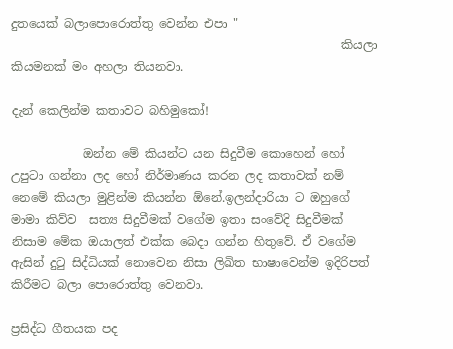දුතයෙක් බලාපොරොත්තු වෙන්න එපා "
                                                       කියලා කියමනක් මං අහලා තියනවා.

දැන් කෙලින්ම කතාවට බහිමුකෝ!

            ඔන්න මේ කියන්ට යන සිදුවීම කොහෙන් හෝ උපුටා ගන්නා ලද හෝ නිර්මාණය කරන ලද කතාවක් නම් නෙමේ කියලා මුළින්ම කියන්න ඕනේ.ඉලන්දාරියා ට ඔහුගේ මාමා කිව්ව  සත්‍ය සිදුවීමක් වගේම ඉතා සංවේදි සිදුවීමක් නිසාම මේක ඔයාලත් එක්ක බෙදා ගන්න හිතුවේ. ඒ වගේම ඇසින් දුටු සිද්ධියක් නොවෙන නිසා ලිඛිත භාෂාවෙන්ම ඉදිරිපත් කිරීමට බලා පොරොත්තු වෙනවා.

ප්‍රසිද්ධ ගීතයක පද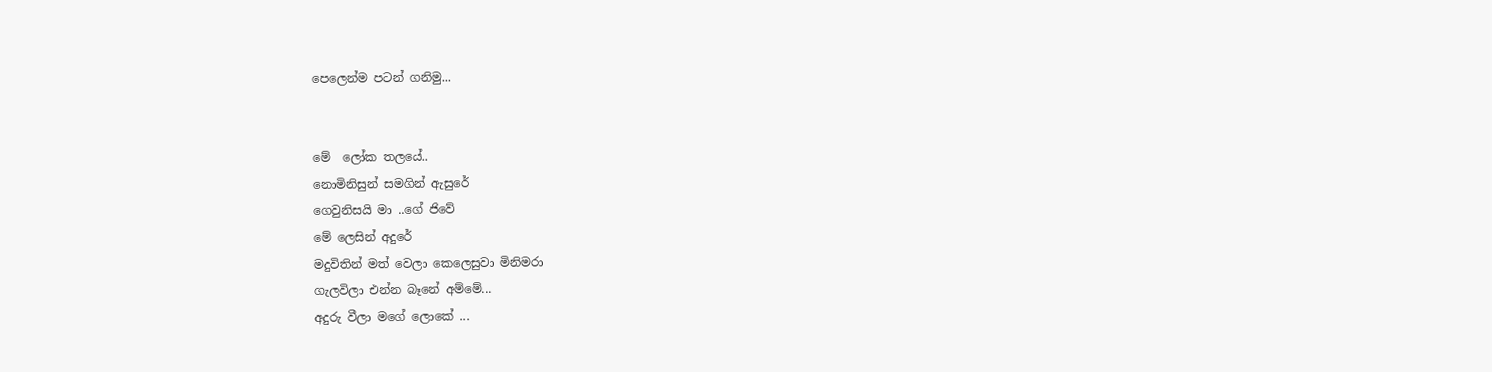පෙලෙන්ම පටන් ගනිමු...


මේ  ලෝක තලයේ..
නොමිනිසුන් සමගින් ඇසුරේ
ගෙවුනිසයි මා ..ගේ ජිවේ
මේ ලෙසින් අදුරේ
මදුවිතින් මත් වෙලා කෙලෙසුවා මිනිමරා
ගැලවිලා එන්න බෑනේ අම්මේ...
අදුරු වීලා මගේ ලොකේ ...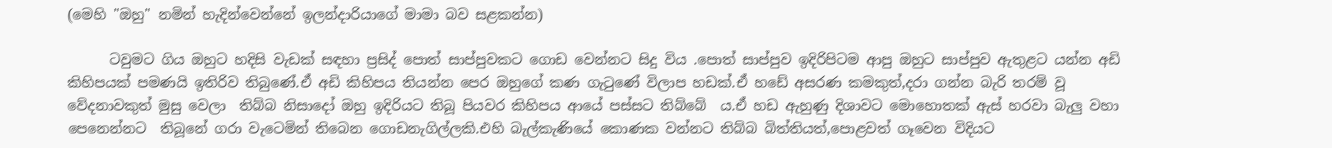(මෙහි "ඔහු" නමින් හැදින්වෙන්නේ ඉලන්දාරියාගේ මාමා බව සළකන්න)

      ටවුමට ගිය ඔහුට හදිසි වැඩක් සඳහා ප්‍රසිද් පොත් සාප්පුවකට ගොඩ වෙන්නට සිදු විය .පොත් සාප්පුව ඉදිරිපිටම ආපු ඔහුට සාප්පුව ඇතුළට යන්න අඩි කිහිපයක් පමණයි ඉතිරිව තිබුණේ.ඒ අඩි කිහිපය තියන්න පෙර ඔහුගේ කණ ගැටුණේ විලාප හඩක්.ඒ හඩේ අසරණ කමකුත්,දරා ගන්න බැරි තරම් වූ වේදනාවකුත් මුසු වෙලා  තිබ්බ නිසාදෝ ඔහු ඉදිරියට තිබූ පියවර කිහිපය ආයේ පස්සට තිබ්බේ  ය.ඒ හඩ ඇහුණු දිශාවට මොහොතක් ඇස් හරවා බැලු වහා පෙනෙන්නට  තිබූනේ ගරා වැටෙමින් තිබෙන ගොඩනැගිල්ලකි.එහි බැල්කැණියේ කොණක වන්නට තිබ්බ බිත්තියත්,පොළවත් ගෑවෙන විදියට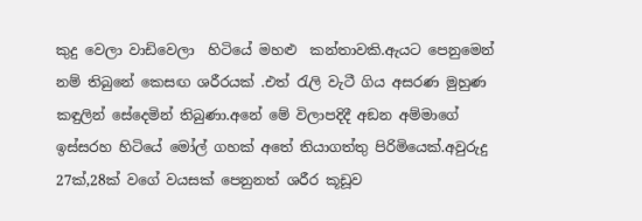කුදු වෙලා වාඩිවෙලා  හිටියේ මහළු  කන්තාවකි.ඇයට පෙනුමෙන් නම් තිබුනේ කෙසඟ ශරීරයක් .එත් රැලි වැටී ගිය අසරණ මුහුණ කඳුලින් සේදෙමින් තිබුණා.අනේ මේ විලාපදිදී අඞන අම්මාගේ ඉස්සරහ හිටියේ මෝල් ගහක් අතේ තියාගත්තු පිරිමියෙක්.අවුරුදු 27ක්,28ක් වගේ වයසක් පෙනුනත් ශරීර කූඩූව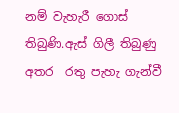නම් වැහැරී ගොස් තිබුණි.ඇස් ගිලී තිබුණු අතර  රතු පැහැ ගැන්වී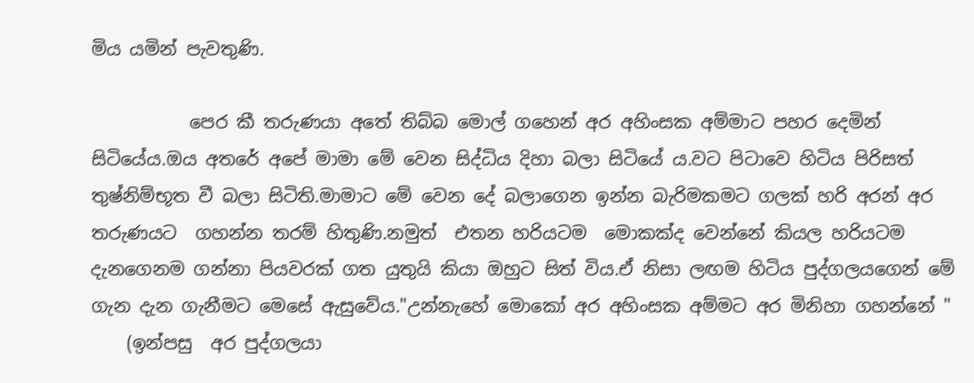මිය යමින් පැවතුණි.

           පෙර කී තරුණයා අතේ තිබ්බ මොල් ගහෙන් අර අහිංසක අම්මාට පහර දෙමින්  සිටියේය.ඔය අතරේ අපේ මාමා මේ වෙන සිද්ධිය දිහා බලා සිටියේ ය.වට පිටාවෙ හිටිය පිරිසත් තුෂ්නිම්භූත වී බලා සිටිති.මාමාට මේ වෙන දේ බලාගෙන ඉන්න බැරිමකමට ගලක් හරි අරන් අර තරුණයට  ගහන්න තරම් හිතුණි.නමුත්  එතන හරියටම  මොකක්ද වෙන්නේ කියල හරියටම  දැනගෙනම ගන්නා පියවරක් ගත යුතුයි කියා ඔහුට සිත් විය.ඒ නිසා ලඟම හිටිය පුද්ගලයගෙන් මේ ගැන දැන ගැනීමට මෙසේ ඇසුවේය."උන්නැහේ මොකෝ අර අහිංසක අම්මට අර මිනිහා ගහන්නේ "
    (ඉන්පසු  අර පුද්ගලයා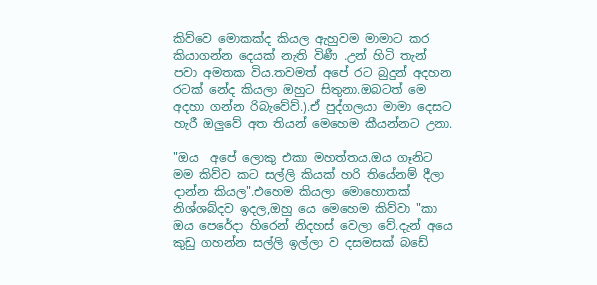කිව්වෙ මොකක්ද කියල ඇහුවම මාමාට කර කියාගන්න දෙයක් නැති විණී .උන් හිටි තැන් පවා අමතක විය.තවමත් අපේ රට බුදුන් අදහන රටක් නේද කියලා ඔහුට සිතුනා.ඔබටත් මෙ අදහා ගන්න රිබැවේව්.).ඒ පුද්ගලයා මාමා දෙසට හැරී ඔලුවේ අත තියන් මෙහෙම කීයන්නට උනා.

"ඔය  අපේ ලොකු එකා මහත්තය.ඔය ගෑනිට මම කිව්ව කට සල්ලි කියක් හරි තියේනම් දීලා  දාන්න කියල".එහෙම කියලා මොහොතක් නිශ්ශබ්දව ඉදල,ඔහු යෙ මෙහෙම කිව්වා "කා ඔය පෙරේදා හිරෙන් නිදහස් වෙලා වේ.දැන් අයෙ කුඩු ගහන්න සල්ලි ඉල්ලා ව දසමසක් බඩේ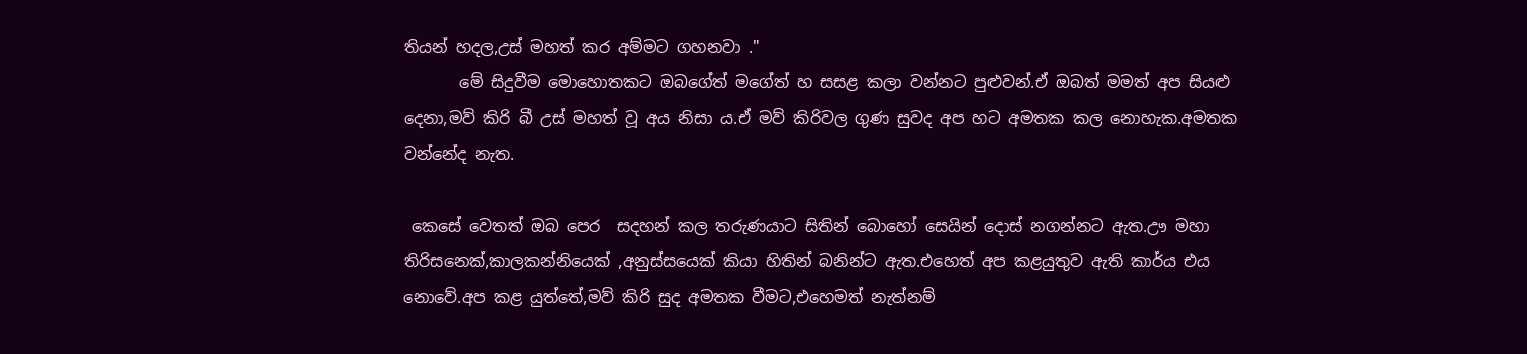තියන් හදල,උස් මහත් කර අම්මට ගහනවා ."
       මේ සිදුවීම මොහොතකට ඔබගේත් මගේත් හ සසළ කලා වන්නට පුළුවන්.ඒ ඔබත් මමත් අප සියළු දෙනා,මව් කිරි බී උස් මහත් වූ අය නිසා ය.ඒ මව් කිරිවල ගුණ සුවද අප හට අමතක කල නොහැක.අමතක වන්නේද නැත.

 කෙසේ වෙතත් ඔබ පෙර  සදහන් කල තරුණයාට සිතින් බොහෝ සෙයින් දොස් නගන්නට ඇත.ඌ මහා තිරිසනෙක්,කාලකන්නියෙක් ,අනුස්සයෙක් කියා හිතින් බනින්ට ඇත.එහෙත් අප කළයුතුව ඇති කාර්ය එය නොවේ.අප කළ යුත්තේ,මව් කිරි සුද අමතක වීමට,එහෙමත් නැත්නම්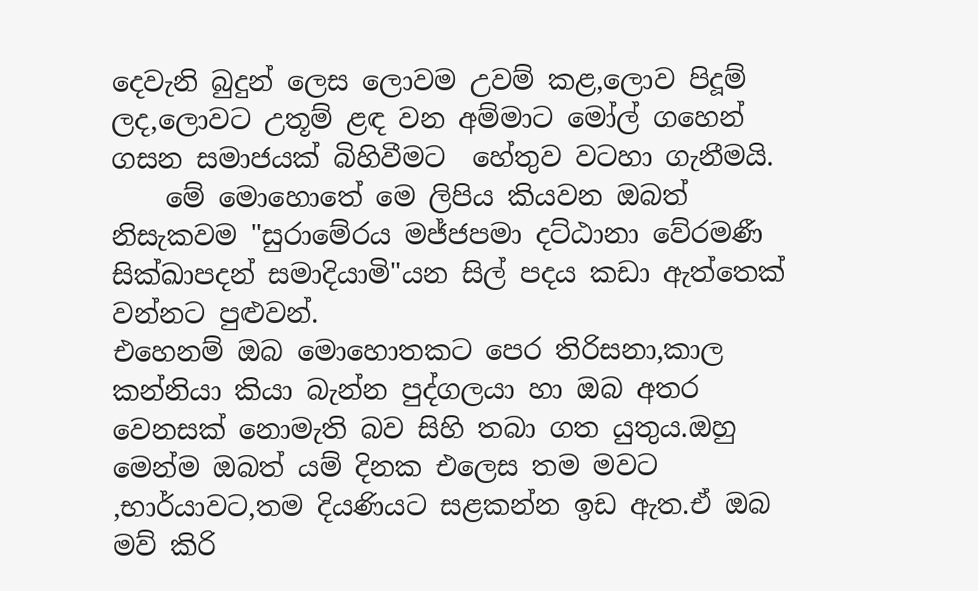දෙවැනි බුදුන් ලෙස ලොවම උවම් කළ,ලොව පිදූම් ලද,ලොවට උතූම් ළඳ වන අම්මාට මෝල් ගහෙන් ගසන සමාජයක් බිහිවීමට  හේතුව වටහා ගැනීමයි.
    මේ මොහොතේ මෙ ලිපිය කියවන ඔබත් නිසැකවම "සුරාමේරය මජ්ජපමා දට්ඨානා වේරමණී සික්ඛාපදන් සමාදියාමි"යන සිල් පදය කඩා ඇත්තෙක් වන්නට පුළුවන්.
එහෙනම් ඔබ මොහොතකට පෙර තිරිසනා,කාල කන්නියා කියා බැන්න පුද්ගලයා හා ඔබ අතර වෙනසක් නොමැති බව සිහි තබා ගත යුතුය.ඔහු මෙන්ම ඔබත් යම් දිනක එලෙස තම මවට ,භාර්යාවට,තම දියණියට සළකන්න ඉඩ ඇත.ඒ ඔබ  මව් කිරි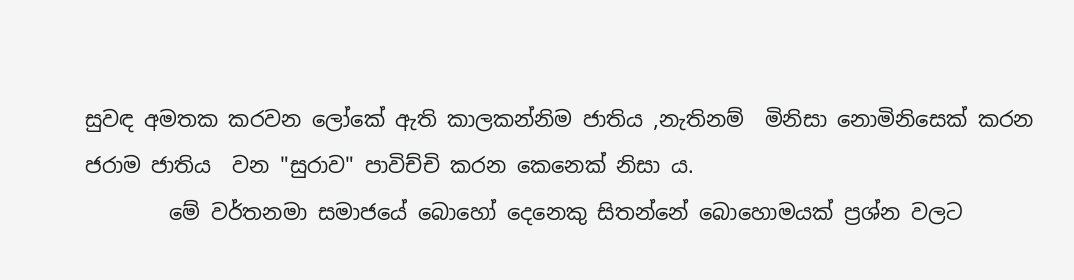සුවඳ අමතක කරවන ලෝකේ ඇති කාලකන්නිම ජාතිය ,නැතිනම්  මිනිසා නොමිනිසෙක් කරන ජරාම ජාතිය  වන "සුරාව" පාවිච්චි කරන කෙනෙක් නිසා ය.
        මේ වර්තනමා සමාජයේ බොහෝ දෙනෙකු සිතන්නේ බොහොමයක් ප්‍රශ්න වලට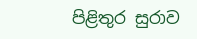පිළිතුර සුරාව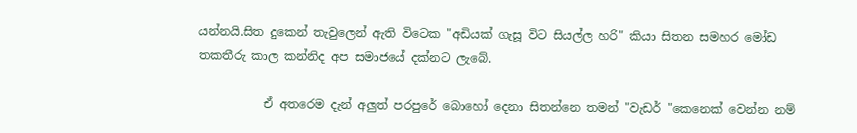යන්නයි.සිත දුකෙන් තැවුලෙන් ඇති විටෙක "අඩියක් ගැසූ විට සියල්ල හරි" කියා සිතන සමහර මෝඩ තකතීරු කාල කන්නිද අප සමාජයේ දක්නට ලැබේ.

           ඒ අතරෙම දැන් අලුත් පරපුරේ බොහෝ දෙනා සිතන්නෙ තමන් "වැඩර් "කෙනෙක් වෙන්න නම්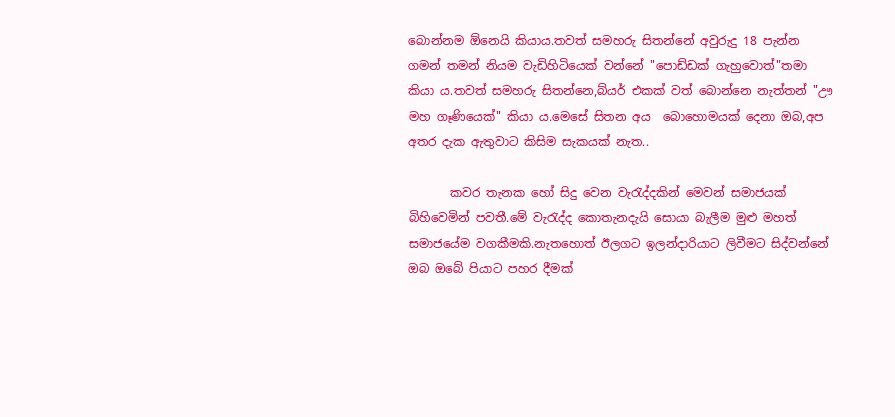බොන්නම ඕනෙයි කියාය.තවත් සමහරු සිතන්නේ අවුරුදු 18 පැන්න ගමන් තමන් නියම වැඩිහිටියෙක් වන්නේ "පොඩ්ඩක් ගැහුවොත්"තමා කියා ය.තවත් සමහරු සිතන්නෙ,බ්යර් එකක් වත් බොන්නෙ නැත්තන් "ඌ මහ ගෑණියෙක්" කියා ය.මෙසේ සිතන අය  බොහොමයක් දෙනා ඔබ,අප අතර දැක ඇතුවාට කිසිම සැකයක් නැත..

       කවර තැනක හෝ සිදු වෙන වැරැද්දකින් මෙවන් සමාජයක් බිහිවෙමින් පවතී.මේ වැරැද්ද කොතැනදැයි සොයා බැලීම මුළු මහත් සමාජයේම වගකීමකි.නැතහොත් ඊලගට ඉලන්දාරියාට ලිවීමට සිද්වන්නේ ඔබ ඔබේ පියාට පහර දීමක්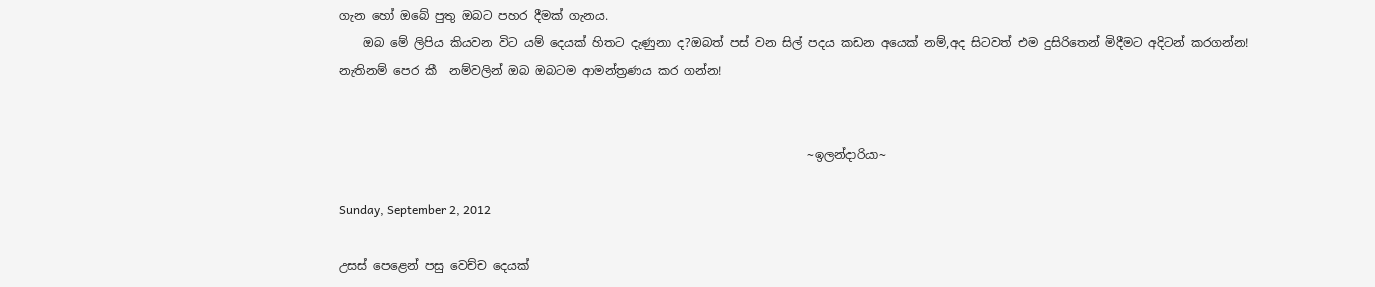ගැන හෝ ඔබේ පුතු ඔබට පහර දීමක් ගැනය.
    ඔබ මේ ලිපිය කියවන විට යම් දෙයක් හිතට දැණුනා ද?ඔබත් පස් වන සිල් පදය කඩන අයෙක් නම්,අද සිටවත් එම දුසිරිතෙන් මිදීමට අදිටන් කරගන්න! නැතිනම් පෙර කී  නම්වලින් ඔබ ඔබටම ආමන්ත්‍රණය කර ගන්න!


                                                                              ~ඉලන්දාරියා~

Sunday, September 2, 2012

උසස් පෙළෙන් පසු වෙච්ච දෙයක්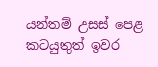යන්තම් උසස් පෙළ කටයුතුත් ඉවර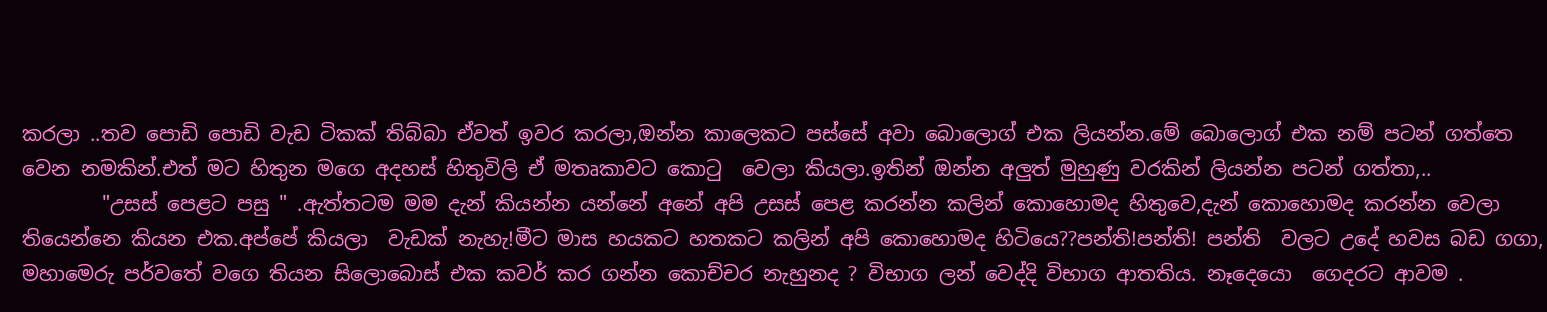කරලා ..තව පොඩි පොඩි වැඩ ටිකක් තිබ්බා ඒවත් ඉවර කරලා,ඔන්න කාලෙකට පස්සේ අවා බොලොග් එක ලියන්න.මේ බොලොග් එක නම් පටන් ගත්තෙ වෙන නමකින්.එත් මට හිතුන මගෙ අදහස් හිතුවිලි ඒ මතෘකාවට කොටු  වෙලා කියලා.ඉතින් ඔන්න අලුත් මුහුණු වරකින් ලියන්න පටන් ගත්තා,..
        "උසස් පෙළට පසු " .ඇත්තටම මම දැන් කියන්න යන්නේ අනේ අපි උසස් පෙළ කරන්න කලින් කොහොමද හිතුවෙ,දැන් කොහොමද කරන්න වෙලා තියෙන්නෙ කියන එක.අප්පේ කියලා  වැඩක් නැහැ!මීට මාස හයකට හතකට කලින් අපි කොහොමද හිටියෙ??පන්ති!පන්ති! පන්ති  වලට උදේ හවස බඩ ගගා, මහාමෙරු පර්වතේ වගෙ තියන සිලොබොස් එක කවර් කර ගන්න කොච්චර නැහුනද ? විභාග ලන් වෙද්දි විභාග ආතතිය. නෑදෙයො  ගෙදරට ආවම .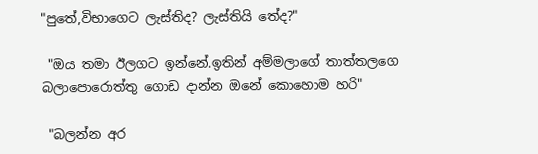"පුතේ,විභාගෙට ලැස්තිද? ලැස්තියි තේද?"

 "ඔය තමා ඊලගට ඉන්නේ.ඉතින් අම්මලාගේ තාත්තලගෙ බලාපොරොත්තු ගොඩ දාන්න ඔනේ කොහොම හරි"

 "බලන්න අර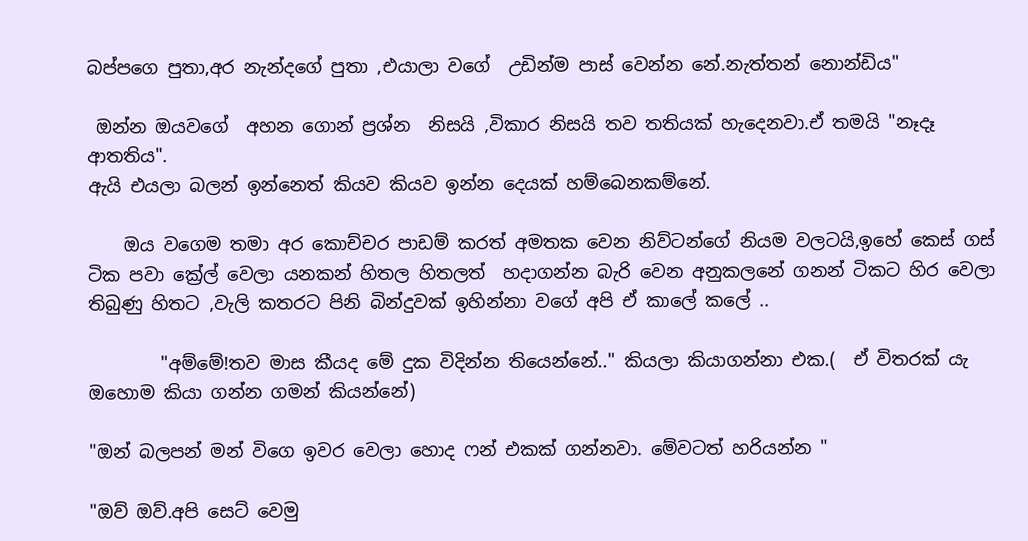බප්පගෙ පුතා,අර නැන්දගේ පුතා ,එයාලා වගේ  උඩින්ම පාස් වෙන්න නේ.නැත්තන් නොන්ඩිය"

 ඔන්න ඔයවගේ  අහන ගොන් ප්‍රශ්න  නිසයි ,විකාර නිසයි තව තතියක් හැදෙනවා.ඒ තමයි "නෑදෑ ආතතිය".
ඇයි එයලා බලන් ඉන්නෙත් කියව කියව ඉන්න දෙයක් හම්බෙනකම්නේ.

    ඔය වගෙම තමා අර කොච්චර පාඩම් කරත් අමතක වෙන නිව්ටන්ගේ නියම වලටයි,ඉහේ කෙස් ගස් ටික පවා ක්‍රේල් වෙලා යනකන් හිතල හිතලත්  හදාගන්න බැරි වෙන අනුකලනේ ගනන් ටිකට හිර වෙලා තිබුණු හිතට ,වැලි කතරට පිනි බින්දුවක් ඉහින්නා වගේ අපි ඒ කාලේ කලේ ..

        "අම්මේ!තව මාස කීයද මේ දුක විදින්න තියෙන්නේ.." කියලා කියාගන්නා එක.(  ඒ විතරක් යැ ඔහොම කියා ගන්න ගමන් කියන්නේ)

"ඔන් බලපන් මන් විගෙ ඉවර වෙලා හොද ෆන් එකක් ගන්නවා. මේවටත් හරියන්න "

"ඔව් ඔව්.අපි සෙට් වෙමු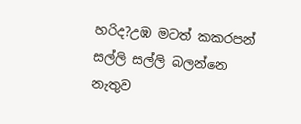හරිද?උඹ මටත් කකරපන් සල්ලි සල්ලි බලන්නෙ නැතුව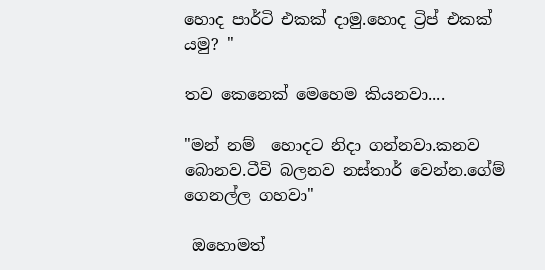හොද පාර්ටි එකක් දාමු.හොද ට්‍රිප් එකක් යමු? "

තව කෙනෙක් මෙහෙම කියනවා....

"මන් නම්  හොදට නිදා ගන්නවා.කනව බොනව.ටීවි බලනව නස්තාර් වෙන්න.ගේම් ගෙනල්ල ගහවා"

 ඔහොමත්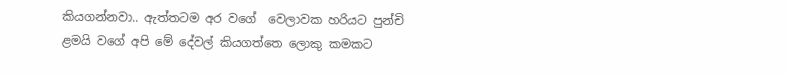කියගන්නවා.. ඇත්තටම අර වගේ  වෙලාවක හරියට පුන්චි ළමයි වගේ අපි මේ දේවල් කියගත්තෙ ලොකු කමකට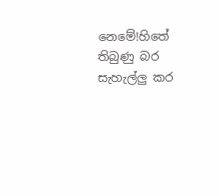නෙමේ!හිතේ තිබුණු බර සැහැල්ලු කර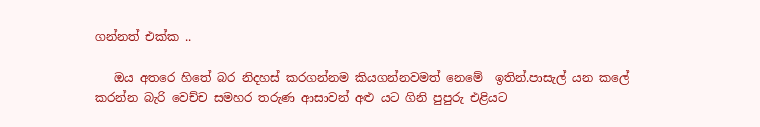ගන්නත් එක්ක ..

   ඔය අතරෙ හිතේ බර නිදහස් කරගන්නම කියගන්නවමත් නෙමේ  ඉතින්.පාසැල් යන කලේ කරන්න බැරි වෙච්ච සමහර තරුණ ආසාවන් අළු යට ගිනි පුපුරු එළියට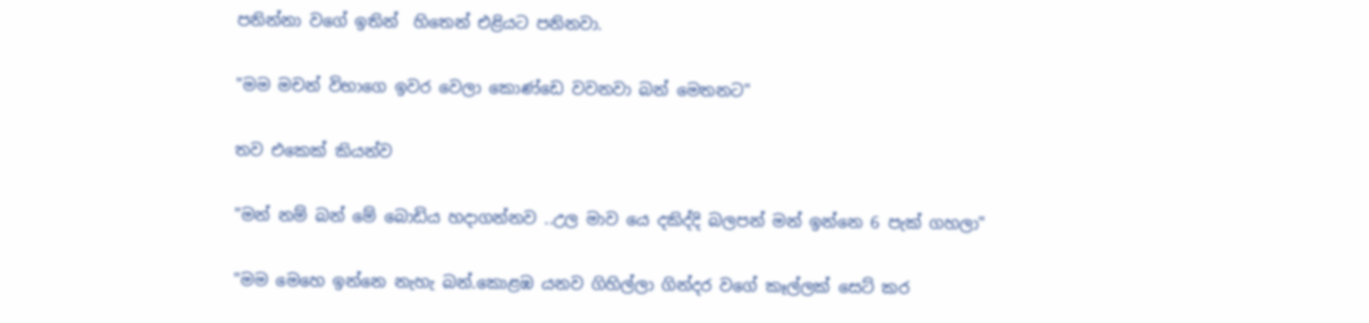පනින්නා වගේ ඉතින්  හිතෙන් එළියට පනිනවා.

"මම මචන් විභාගෙ ඉවර වෙලා කොණ්ඩෙ වවනවා බන් මෙතනට"

තව එකෙක් කියන්ව

"මන් නම් බන් මේ බොඩිය හදාගන්නව ..උල මාව යෙ දකිද්දි බලපන් මන් ඉන්නෙ 6 පැක් ගහලා"

"මම මෙහෙ ඉන්නෙ නැහැ බන්.කොළඹ යනව ගිහිල්ලා ගින්දර වගේ කෑල්ලක් සෙට් කර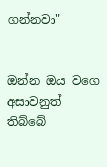ගන්නවා"


ඔන්න ඔය වගෙ අසාවනුත් තිබ්බේ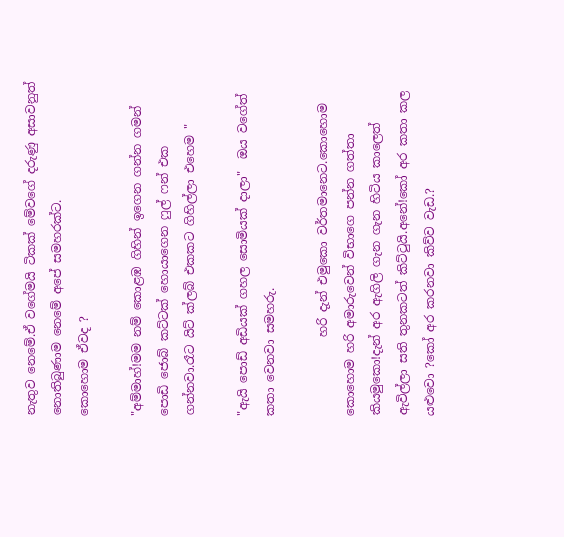නැතුව නෙමේ.ඒ වගේමයි ටිකක් මේවගේ දරුණු අසාවනුත් නොතිබුණාම නෙමේ අපේ සමහරක්ට.
කොහොම ඒවද ?

"අම්මාහ්!මම නම් කොළඹ ගිහින් ඉගෙන ගන්න ගමන්  පොඩි ජොබ් කට්ටක් හොයාගෙන ෆුල් ෆන් එක ගන්නවා.රෑට යිට් ක්ලබ් එකකට ගිහිල්ලා එහෙම "

"ඇයි පොඩ් අඩියක් ගහල සොමියක් දාලා"  ඔය වගේත් කතා වෙනවා සමහරු.

             හරි දැන් එමුකො වර්තමානෙට.කොහොම කොහොම හරි අමාරුවෙන් විභාගෙ පන්න ගත්තා කියමුකො!දැන් අර ඇගිලි ගැන ගැන හිටිය කාලෙත් ඇවිල්ලා සති තුනකටත් කිට්ටුයි.අනේ!කෝ අර කතා කල යළුවො ?කෝ අර කරනවා කිව්ව වැඩ.?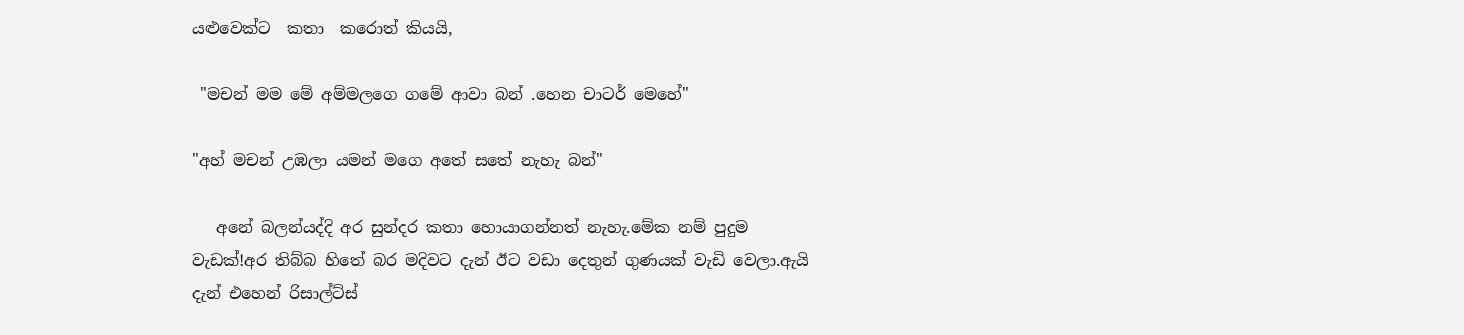යළුවෙක්ට  කතා  කරොත් කියයි,

 "මචන් මම මේ අම්මලගෙ ගමේ ආවා බන් .හෙන චාටර් මෙහේ"

"අහ් මචන් උඹලා යමන් මගෙ අතේ සතේ නැහැ බන්"

   අනේ බලන්යද්දි අර සුන්දර කතා හොයාගන්නත් නැහැ.මේක නම් පුදුම වැඩක්!අර තිබ්බ හිතේ බර මදිවට දැන් ඊට වඩා දෙතුන් ගුණයක් වැඩි වෙලා.ඇයි දැන් එහෙන් රිසාල්ට්ස්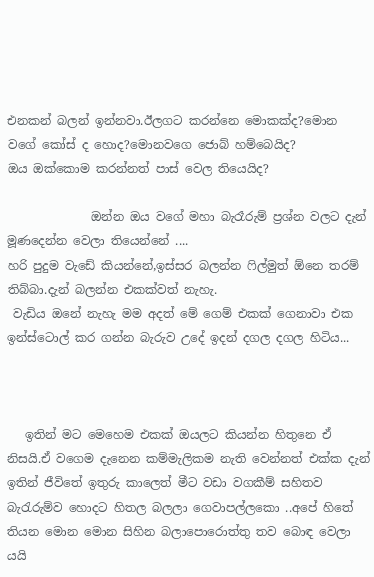එනකන් බලන් ඉන්නවා.ඊලගට කරන්නෙ මොකක්ද?මොන වගේ කෝස් ද හොද?මොනවගෙ ජොබ් හම්බෙයිද?
ඔය ඔක්කොම කරන්නත් පාස් වෙල තියෙයිද?

              ඔන්න ඔය වගේ මහා බැරෑරුම් ප්‍රශ්න වලට දැන් මූණදෙන්න වෙලා තියෙන්නේ ....
හරි පුදුම වැඩේ කියන්නේ,ඉස්සර බලන්න ෆිල්මුත් ඕනෙ තරම් තිබ්බා.දැන් බලන්න එකක්වත් නැහැ.
 වැඩිය ඔනේ නැහැ මම අදත් මේ ගෙම් එකක් ගෙනාවා එක ඉන්ස්ටොල් කර ගන්න බැරුව උදේ ඉදන් දගල දගල හිටිය...



   ඉතින් මට මෙහෙම එකක් ඔයලට කියන්න හිතුනෙ ඒ නිසයි.ඒ වගෙම දැනෙන කම්මැලිකම නැති වෙන්නත් එක්ක දැන් ඉතින් ජීවිතේ ඉතුරු කාලෙත් මීට වඩා වගකීම් සහිතව බැරැරුම්ව හොදට හිතල බලලා ගෙවාපල්ලකො ..අපේ හිතේ තියන මොන මොන සිහින බලාපොරොත්තු තව බොඳ වෙලා යයි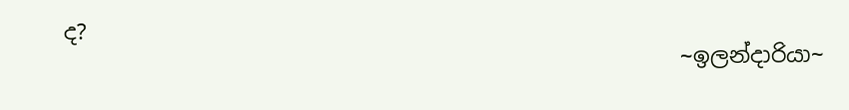ද?
                                                        ~ඉලන්දාරියා~